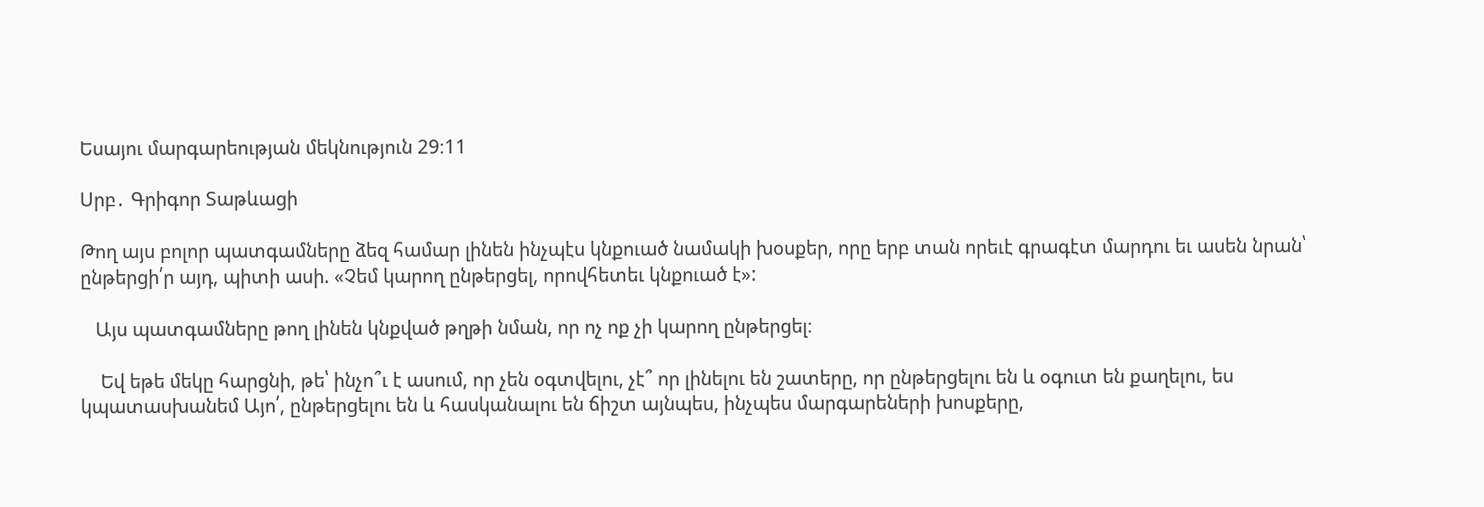Եսայու մարգարեության մեկնություն 29։11

Սրբ․ Գրիգոր Տաթևացի

Թող այս բոլոր պատգամները ձեզ համար լինեն ինչպէս կնքուած նամակի խօսքեր, որը երբ տան որեւէ գրագէտ մարդու եւ ասեն նրան՝ ընթերցի՛ր այդ, պիտի ասի. «Չեմ կարող ընթերցել, որովհետեւ կնքուած է»:

   Այս պատգամները թող լինեն կնքված թղթի նման, որ ոչ ոք չի կարող ընթերցել։

    Եվ եթե մեկը հարցնի, թե՝ ինչո՞ւ է ասում, որ չեն օգտվելու, չէ՞ որ լինելու են շատերը, որ ընթերցելու են և օգուտ են քաղելու, ես կպատասխանեմ Այո՛, ընթերցելու են և հասկանալու են ճիշտ այնպես, ինչպես մարգարեների խոսքերը,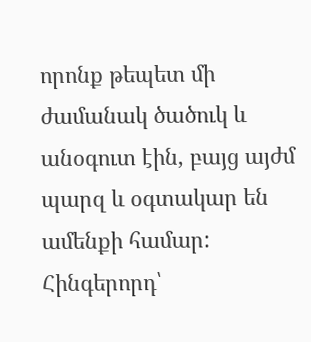որոնք թեպետ մի ժամանակ ծածուկ և անօգուտ էին, բայց այժմ պարզ և օգտակար են ամենքի համար: Հինգերորդ՝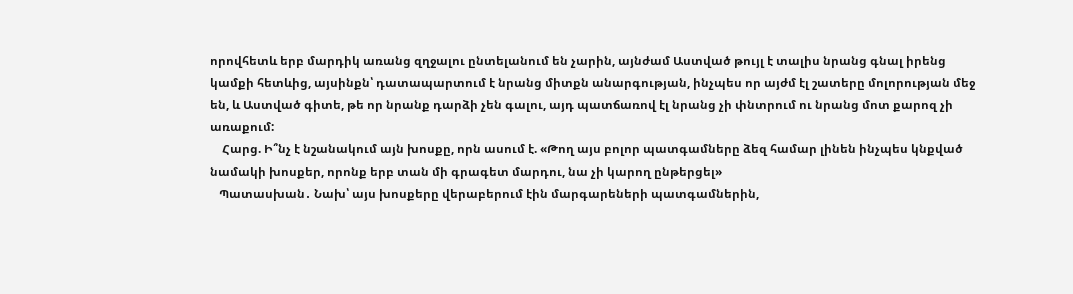որովհետև երբ մարդիկ առանց զղջալու ընտելանում են չարին, այնժամ Աստված թույլ է տալիս նրանց գնալ իրենց կամքի հետևից, այսինքն՝ դատապարտում է նրանց միտքն անարգության, ինչպես որ այժմ էլ շատերը մոլորության մեջ են, և Աստված գիտե, թե որ նրանք դարձի չեն գալու, այդ պատճառով էլ նրանց չի փնտրում ու նրանց մոտ քարոզ չի առաքում:
    Հարց. Ի՞նչ է նշանակում այն խոսքը, որն ասում է. «Թող այս բոլոր պատգամները ձեզ համար լինեն ինչպես կնքված նամակի խոսքեր, որոնք երբ տան մի գրագետ մարդու, նա չի կարող ընթերցել»
   Պատասխան․ Նախ՝ այս խոսքերը վերաբերում էին մարգարեների պատգամներին,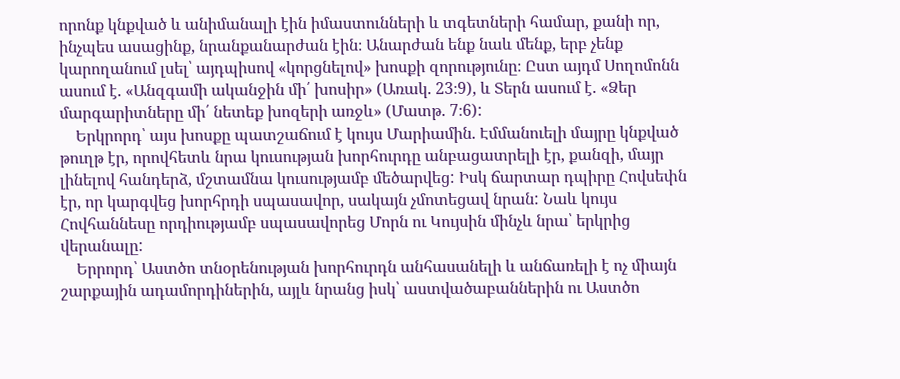որոնք կնքված և անիմանալի էին իմաստունների և տգետների համար, քանի որ, ինչպես ասացինք, նրանքանարժան էին։ Անարժան ենք նաև մենք, երբ չենք կարողանում լսել՝ այդպիսով «կորցնելով» խոսքի զորությունը։ Ըստ այդմ Սողոմոնն ասում է. «Անզգամի ականջին մի՛ խոսիր» (Առակ. 23։9), և Տերն ասում է. «Ձեր մարգարիտները մի՛ նետեք խոզերի առջև» (Մատթ. 7։6):
    Երկրորդ՝ այս խոսքը պատշաճում է կույս Մարիամին. Էմմանուելի մայրը կնքված թուղթ էր, որովհետև նրա կուսության խորհուրդը անբացատրելի էր, քանզի, մայր լինելով հանդերձ, մշտամնա կուսությամբ մեծարվեց: Իսկ ճարտար դպիրը Հովսեփն էր, որ կարգվեց խորհրդի սպասավոր, սակայն չմոտեցավ նրան: Նաև կույս Հովհաննեսը որդիությամբ սպասավորեց Մորն ու Կույսին մինչև նրա՝ երկրից վերանալը:
    Երրորդ՝ Աստծո տնօրենության խորհուրդն անհասանելի և անճառելի է ոչ միայն շարքային ադամորդիներին, այլև նրանց իսկ՝ աստվածաբաններին ու Աստծո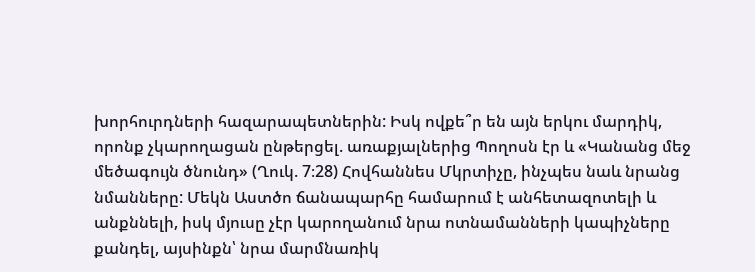խորհուրդների հազարապետներին: Իսկ ովքե՞ր են այն երկու մարդիկ, որոնք չկարողացան ընթերցել. առաքյալներից Պողոսն էր և «Կանանց մեջ մեծագույն ծնունդ» (Ղուկ. 7։28) Հովհաննես Մկրտիչը, ինչպես նաև նրանց նմանները: Մեկն Աստծո ճանապարհը համարում է անհետազոտելի և անքննելի, իսկ մյուսը չէր կարողանում նրա ոտնամանների կապիչները քանդել, այսինքն՝ նրա մարմնառիկ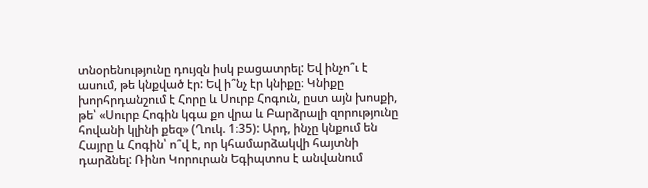տնօրենությունը դույզն իսկ բացատրել: Եվ ինչո՞ւ է ասում, թե կնքված էր: Եվ ի՞նչ էր կնիքը։ Կնիքը խորհրդանշում է Հորը և Սուրբ Հոգուն, ըստ այն խոսքի, թե՝ «Սուրբ Հոգին կգա քո վրա և Բարձրալի զորությունը հովանի կլինի քեզ» (Ղուկ. 1։35): Արդ, ինչը կնքում են Հայրը և Հոգին՝ ո՞վ է, որ կհամարձակվի հայտնի դարձնել: Ռինո Կորուրան Եգիպտոս է անվանում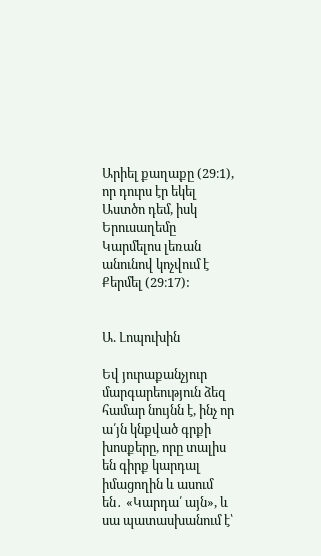Արիել քաղաքը (29։1), որ դուրս էր եկել Աստծո դեմ, իսկ Երուսաղեմը Կարմելոս լեռան անունով կոչվում է Քերմել (29։17):


Ա. Լոպուխին

Եվ յուրաքանչյուր մարգարեություն ձեզ համար նույնն է, ինչ որ ա՛յն կնքված գրքի խոսքերը, որը տալիս են գիրք կարդալ իմացողին և ասում են․ «Կարդա՛ այն», և սա պատասխանում է՝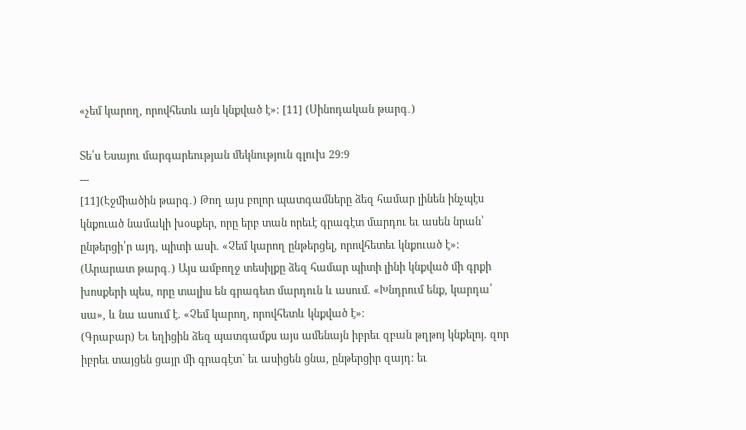«չեմ կարող, որովհետև այն կնքված է»։ [11] (Սինոդական թարգ․)

Տե՛ս Եսայու մարգարեության մեկնություն գլուխ 29:9
---
[11](Էջմիածին թարգ․) Թող այս բոլոր պատգամները ձեզ համար լինեն ինչպէս կնքուած նամակի խօսքեր, որը երբ տան որեւէ գրագէտ մարդու եւ ասեն նրան՝ ընթերցի՛ր այդ, պիտի ասի. «Չեմ կարող ընթերցել, որովհետեւ կնքուած է»:
(Արարատ թարգ․) Այս ամբողջ տեսիլքը ձեզ համար պիտի լինի կնքված մի գրքի խոսքերի պես, որը տալիս են գրագետ մարդուն և ասում. «Խնդրում ենք, կարդա՛ սա», և նա ասում է. «Չեմ կարող, որովհետև կնքված է»։
(Գրաբար) Եւ եղիցին ձեզ պատգամքս այս ամենայն իբրեւ զբան թղթոյ կնքելոյ. զոր իբրեւ տայցեն ցայր մի գրագէտ` եւ ասիցեն ցնա, ընթերցիր զայդ: եւ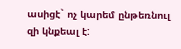ասիցէ` ոչ կարեմ ընթեռնուլ զի կնքեալ է: